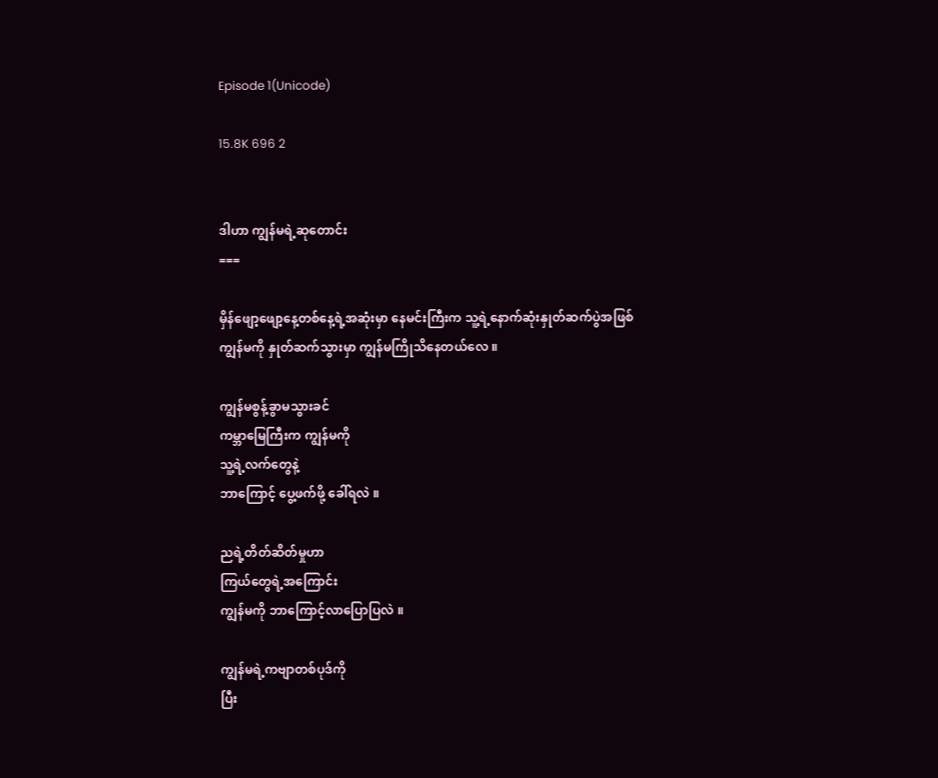Episode 1(Unicode)

15.8K 696 2


ဒါဟာ ကျွန်မရဲ့ဆုတောင်း
===

မှိန်ဖျော့ဖျော့နေ့တစ်နေ့ရဲ့အဆုံးမှာ နေမင်းကြီးက သူ့ရဲ့နောက်ဆုံးနှုတ်ဆက်ပွဲအဖြစ်
ကျွန်မကို နှုတ်ဆက်သွားမှာ ကျွန်မကြိုသိနေတယ်လေ ။

ကျွန်မစွန့်ခွာမသွားခင်
ကမ္ဘာမြေကြီးက ကျွန်မကို
သူ့ရဲ့လက်တွေနဲ့
ဘာကြောင့် ပွေ့ဖက်ဖို့ ခေါ်ရလဲ ။

ညရဲ့တိတ်ဆိတ်မှုဟာ
ကြယ်တွေရဲ့အကြောင်း
ကျွန်မကို ဘာကြောင့်လာပြောပြလဲ ။

ကျွန်မရဲ့ကဗျာတစ်ပုဒ်ကို
ပြီး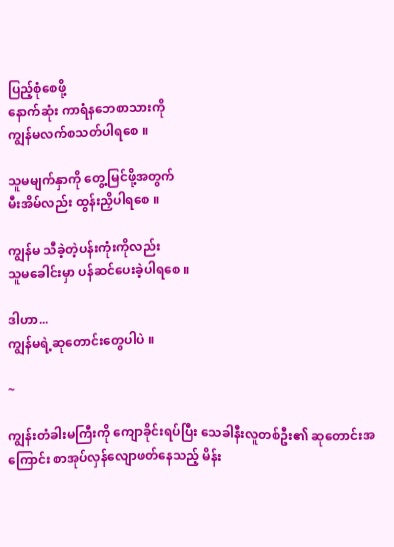ပြည့်စုံစေဖို့
နောက်ဆုံး ကာရံနဘေစာသားကို
ကျွန်မလက်စသတ်ပါရစေ ။

သူမမျက်နှာကို တွေ့မြင်ဖို့အတွက်
မီးအိမ်လည်း ထွန်းညှိပါရစေ ။

ကျွန်မ သီခဲ့တဲ့ပန်းကုံးကိုလည်း
သူမခေါင်းမှာ ပန်ဆင်ပေးခဲ့ပါရစေ ။

ဒါဟာ...
ကျွန်မရဲ့ဆုတောင်းတွေပါပဲ ။

~

ကျွန်းတံခါးမကြီးကို ကျောခိုင်းရပ်ပြီး သေခါနီးလူတစ်ဦး၏ ဆုတောင်းအကြောင်း စာအုပ်လှန်လျောဖတ်နေသည့် မိန်း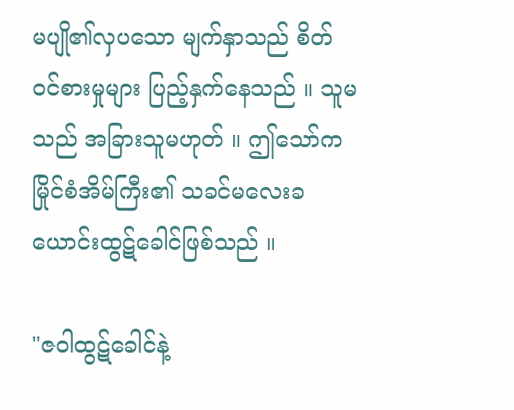မပျို၏လှပသော မျက်နှာသည် စိတ်ဝင်စားမှုများ ပြည့်နှက်နေသည် ။ သူမသည် အခြားသူမဟုတ် ။ ဤသော်ကမြိုင်စံအိမ်ကြီး၏ သခင်မလေးခယောင်းထွဋ်ခေါင်ဖြစ်သည် ။

"ဇဝါထွဋ်ခေါင်နဲ့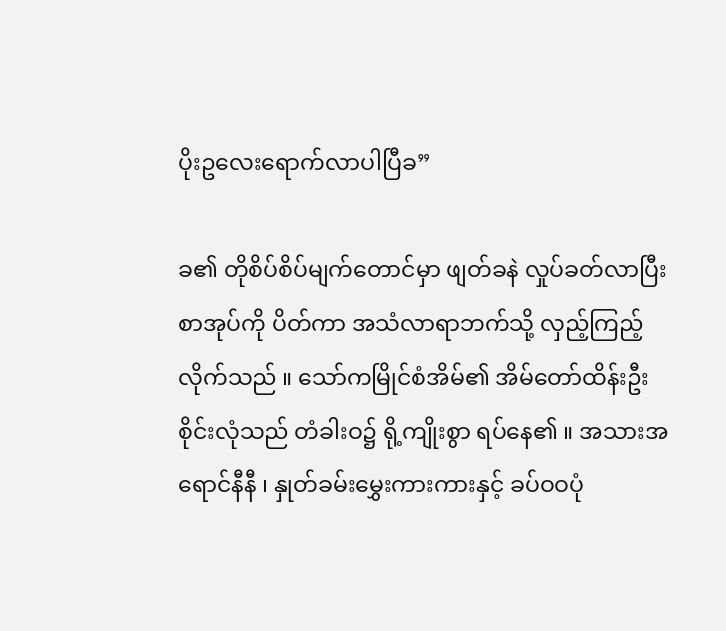ပိုးဥလေးရောက်လာပါပြီခ”

ခ၏ တိုစိပ်စိပ်မျက်တောင်မှာ ဖျတ်ခနဲ လှုပ်ခတ်လာပြီး စာအုပ်ကို ပိတ်ကာ အသံလာရာဘက်သို့ လှည့်ကြည့်လိုက်သည် ။ သော်ကမြိုင်စံအိမ်၏ အိမ်တော်ထိန်းဦးစိုင်းလုံသည် တံခါးဝ၌ ရို့ကျိုးစွာ ရပ်နေ၏ ။ အသားအရောင်နီနီ ၊ နှုတ်ခမ်းမွှေးကားကားနှင့် ခပ်ဝဝပုံ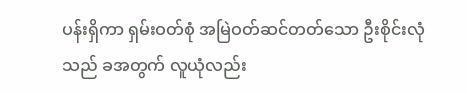ပန်းရှိကာ ရှမ်းဝတ်စုံ အမြဲဝတ်ဆင်တတ်သော ဦးစိုင်းလုံသည် ခအတွက် လူယုံလည်း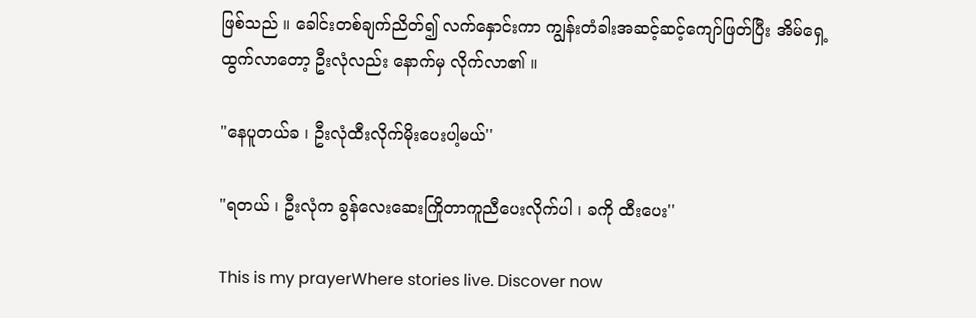ဖြစ်သည် ။ ခေါင်းတစ်ချက်ညိတ်၍ လက်နှောင်းကာ ကျွန်းတံခါးအဆင့်ဆင့်ကျော်ဖြတ်ပြီး အိမ်ရှေ့ထွက်လာတော့ ဦးလုံလည်း နောက်မှ လိုက်လာ၏ ။

"နေပူတယ်ခ ၊ ဦးလုံထီးလိုက်မိုးပေးပါ့မယ်''

"ရတယ် ၊ ဦးလုံက ခွန်လေးဆေးကြိုတာကူညီပေးလိုက်ပါ ၊ ခကို ထီးပေး''

This is my prayerWhere stories live. Discover now